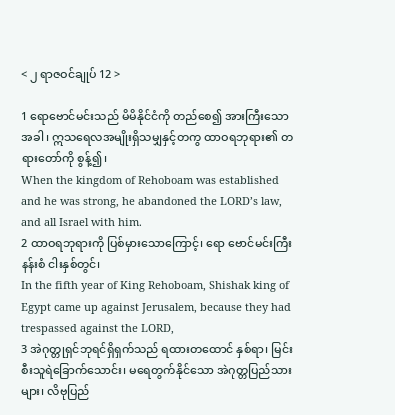< ၂ ရာဇဝင်ချုပ် 12 >

1 ရောဗောင်မင်းသည် မိမိနိုင်ငံကို တည်စေ၍ အားကြီးသောအခါ၊ ဣသရေလအမျိုးရှိသမျှနှင့်တကွ ထာဝရဘုရား၏ တရားတော်ကို စွန့်၍၊
When the kingdom of Rehoboam was established and he was strong, he abandoned the LORD’s law, and all Israel with him.
2 ထာဝရဘုရားကို ပြစ်မှားသောကြောင့်၊ ရော ဗောင်မင်းကြီးနန်းစံ ငါးနှစ်တွင်၊
In the fifth year of King Rehoboam, Shishak king of Egypt came up against Jerusalem, because they had trespassed against the LORD,
3 အဲဂုတ္တုရှင်ဘုရင်ရှိရှက်သည် ရထားတထောင် နှစ်ရာ၊ မြင်းစီးသူရဲခြောက်သောင်း၊ မရေတွက်နိုင်သော အဲဂုတ္တပြည်သားများ၊ လိဗုပြည်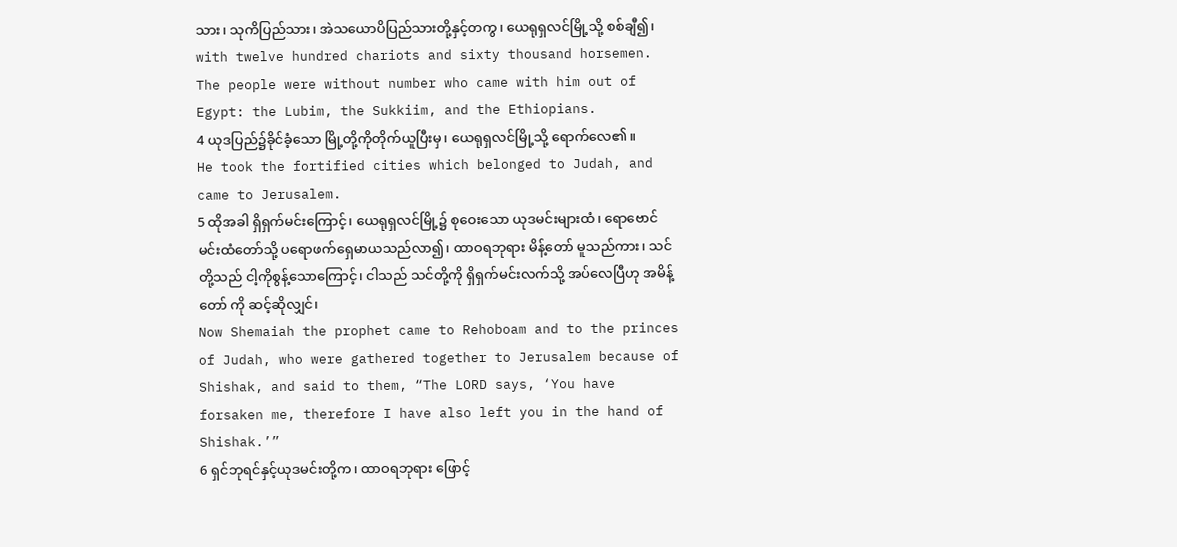သား၊ သုကိပြည်သား၊ အဲသယောပိပြည်သားတို့နှင့်တကွ၊ ယေရုရှလင်မြို့သို့ စစ်ချီ၍၊
with twelve hundred chariots and sixty thousand horsemen. The people were without number who came with him out of Egypt: the Lubim, the Sukkiim, and the Ethiopians.
4 ယုဒပြည်၌ခိုင်ခံ့သော မြို့တို့ကိုတိုက်ယူပြီးမှ၊ ယေရုရှလင်မြို့သို့ ရောက်လေ၏။
He took the fortified cities which belonged to Judah, and came to Jerusalem.
5 ထိုအခါ ရှိရှက်မင်းကြောင့်၊ ယေရုရှလင်မြို့၌ စုဝေးသော ယုဒမင်းများထံ၊ ရောဗောင်မင်းထံတော်သို့ ပရောဖက်ရှေမာယသည်လာ၍၊ ထာဝရဘုရား မိန့်တော် မူသည်ကား၊ သင်တို့သည် ငါ့ကိုစွန့်သောကြောင့်၊ ငါသည် သင်တို့ကို ရှိရှက်မင်းလက်သို့ အပ်လေပြီဟု အမိန့်တော် ကို ဆင့်ဆိုလျှင်၊
Now Shemaiah the prophet came to Rehoboam and to the princes of Judah, who were gathered together to Jerusalem because of Shishak, and said to them, “The LORD says, ‘You have forsaken me, therefore I have also left you in the hand of Shishak.’”
6 ရှင်ဘုရင်နှင့်ယုဒမင်းတို့က၊ ထာဝရဘုရား ဖြောင့်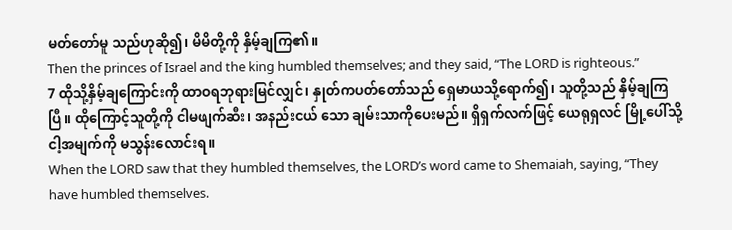မတ်တော်မူ သည်ဟုဆို၍၊ မိမိတို့ကို နှိမ့်ချကြ၏။
Then the princes of Israel and the king humbled themselves; and they said, “The LORD is righteous.”
7 ထိုသို့နှိမ့်ချကြောင်းကို ထာဝရဘုရားမြင်လျှင်၊ နှုတ်ကပတ်တော်သည် ရှေမာယသို့ရောက်၍၊ သူတို့သည် နှိမ့်ချကြပြီ။ ထိုကြောင့်သူတို့ကို ငါမဖျက်ဆီး၊ အနည်းငယ် သော ချမ်းသာကိုပေးမည်။ ရှိရှက်လက်ဖြင့် ယေရုရှလင် မြို့ပေါ်သို့ ငါ့အမျက်ကို မသွန်းလောင်းရ။
When the LORD saw that they humbled themselves, the LORD’s word came to Shemaiah, saying, “They have humbled themselves.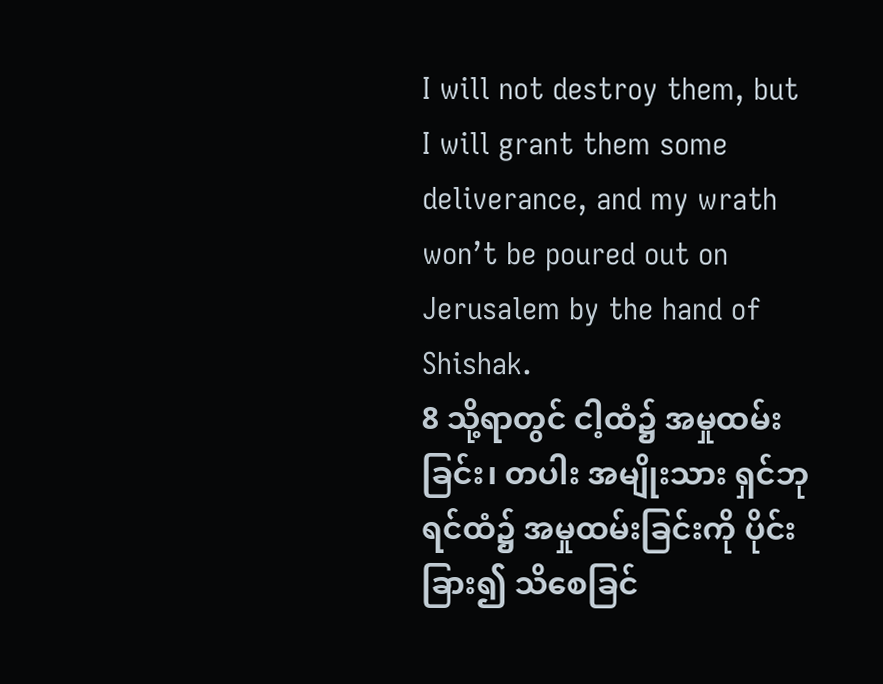I will not destroy them, but I will grant them some deliverance, and my wrath won’t be poured out on Jerusalem by the hand of Shishak.
8 သို့ရာတွင် ငါ့ထံ၌ အမှုထမ်းခြင်း၊ တပါး အမျိုးသား ရှင်ဘုရင်ထံ၌ အမှုထမ်းခြင်းကို ပိုင်းခြား၍ သိစေခြင်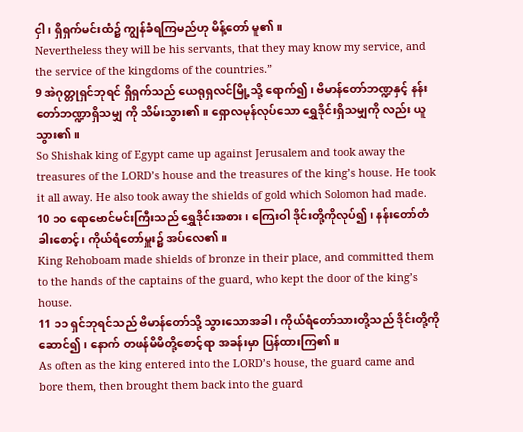ငှါ၊ ရှိရှက်မင်းထံ၌ ကျွန်ခံရကြမည်ဟု မိန့်တော် မူ၏။
Nevertheless they will be his servants, that they may know my service, and the service of the kingdoms of the countries.”
9 အဲဂုတ္တုရှင်ဘုရင် ရှိရှက်သည် ယေရုရှလင်မြို့သို့ ရောက်၍၊ ဗိမာန်တော်ဘဏ္ဍနှင့် နန်းတော်ဘဏ္ဍာရှိသမျှ ကို သိမ်းသွား၏။ ရှောလမုန်လုပ်သော ရွှေဒိုင်းရှိသမျှကို လည်း ယူသွား၏။
So Shishak king of Egypt came up against Jerusalem and took away the treasures of the LORD’s house and the treasures of the king’s house. He took it all away. He also took away the shields of gold which Solomon had made.
10 ၁၀ ရောဗောင်မင်းကြီးသည် ရွှေဒိုင်းအစား၊ ကြေးဝါ ဒိုင်းတို့ကိုလုပ်၍၊ နန်းတော်တံခါးစောင့်၊ ကိုယ်ရံတော်မှူး၌ အပ်လေ၏။
King Rehoboam made shields of bronze in their place, and committed them to the hands of the captains of the guard, who kept the door of the king’s house.
11 ၁၁ ရှင်ဘုရင်သည် ဗိမာန်တော်သို့ သွားသောအခါ၊ ကိုယ်ရံတော်သားတို့သည် ဒိုင်းတို့ကိုဆောင်၍၊ နောက် တဖန်မိမိတို့စောင့်ရာ အခန်းမှာ ပြန်ထားကြ၏။
As often as the king entered into the LORD’s house, the guard came and bore them, then brought them back into the guard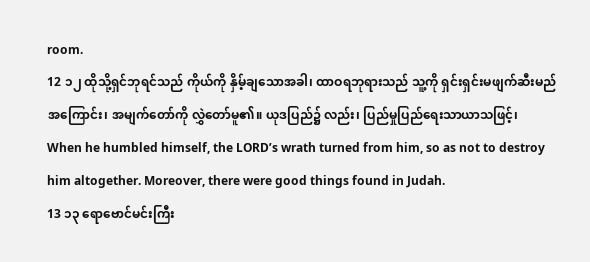room.
12 ၁၂ ထိုသို့ရှင်ဘုရင်သည် ကိုယ်ကို နှိမ့်ချသောအခါ၊ ထာဝရဘုရားသည် သူ့ကို ရှင်းရှင်းမဖျက်ဆီးမည် အကြောင်း၊ အမျက်တော်ကို လွှဲတော်မူ၏။ ယုဒပြည်၌ လည်း၊ ပြည်မှုပြည်ရေးသာယာသဖြင့်၊
When he humbled himself, the LORD’s wrath turned from him, so as not to destroy him altogether. Moreover, there were good things found in Judah.
13 ၁၃ ရောဗောင်မင်းကြီး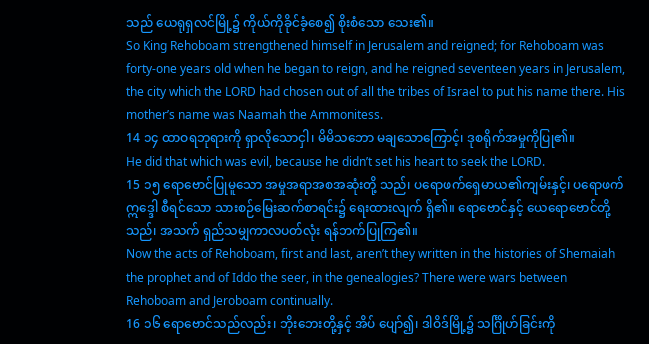သည် ယေရုရှလင်မြို့၌ ကိုယ်ကိုခိုင်ခံ့စေ၍ စိုးစံသော သေး၏။
So King Rehoboam strengthened himself in Jerusalem and reigned; for Rehoboam was forty-one years old when he began to reign, and he reigned seventeen years in Jerusalem, the city which the LORD had chosen out of all the tribes of Israel to put his name there. His mother’s name was Naamah the Ammonitess.
14 ၁၄ ထာဝရဘုရားကို ရှာလိုသောငှါ၊ မိမိသဘော မချသောကြောင့်၊ ဒုစရိုက်အမှုကိုပြု၏။
He did that which was evil, because he didn’t set his heart to seek the LORD.
15 ၁၅ ရောဗောင်ပြုမူသော အမှုအရာအစအဆုံးတို့ သည်၊ ပရောဖက်ရှေမာယ၏ကျမ်းနှင့်၊ ပရောဖက်ဣဒ္ဒေါ စီရင်သော သားစဉ်မြေးဆက်စာရင်း၌ ရေးထားလျက် ရှိ၏။ ရောဗောင်နှင့် ယေရောဗောင်တို့သည်၊ အသက် ရှည်သမျှကာလပတ်လုံး ရန်ဘက်ပြုကြ၏။
Now the acts of Rehoboam, first and last, aren’t they written in the histories of Shemaiah the prophet and of Iddo the seer, in the genealogies? There were wars between Rehoboam and Jeroboam continually.
16 ၁၆ ရောဗောင်သည်လည်း၊ ဘိုးဘေးတို့နှင့် အိပ် ပျော်၍၊ ဒါဝိဒ်မြို့၌ သင်္ဂြိုဟ်ခြင်းကို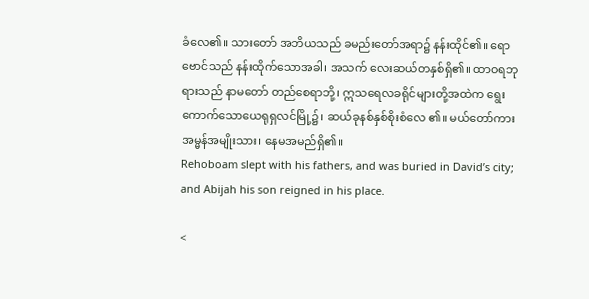ခံလေ၏။ သားတော် အဘိယသည် ခမည်းတော်အရာ၌ နန်းထိုင်၏။ ရောဗောင်သည် နန်းထိုက်သောအခါ၊ အသက် လေးဆယ်တနှစ်ရှိ၏။ ထာဝရဘုရားသည် နာမတော် တည်စေရာဘို့၊ ဣသရေလခရိုင်များတို့အထဲက ရွေး ကောက်သောယေရုရှလင်မြို့၌၊ ဆယ်ခုနစ်နှစ်စိုးစံလေ ၏။ မယ်တော်ကားအမ္မန်အမျိုးသား၊ နေမအမည်ရှိ၏။
Rehoboam slept with his fathers, and was buried in David’s city; and Abijah his son reigned in his place.

<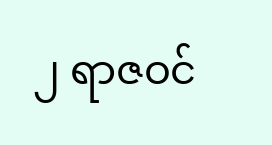၂ ရာဇဝင်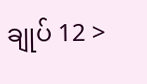ချုပ် 12 >